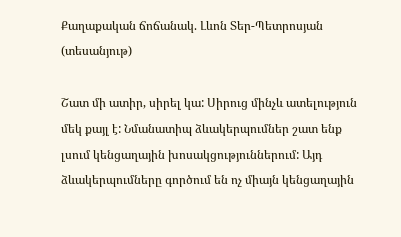Քաղաքական ճոճանակ. Լևոն Տեր-Պետրոսյան (տեսանյութ)

Շատ մի ատիր, սիրել կա: Սիրուց մինչև ատելություն մեկ քայլ է: Նմանատիպ ձևակերպումներ շատ ենք լսում կենցաղային խոսակցություններում: Այդ ձևակերպումները գործում են ոչ միայն կենցաղային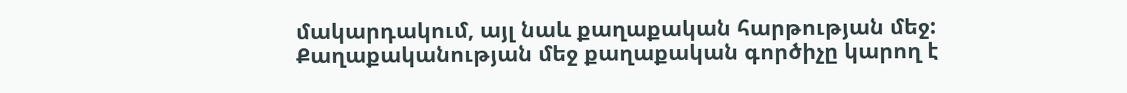մակարդակում, այլ նաև քաղաքական հարթության մեջ: Քաղաքականության մեջ քաղաքական գործիչը կարող է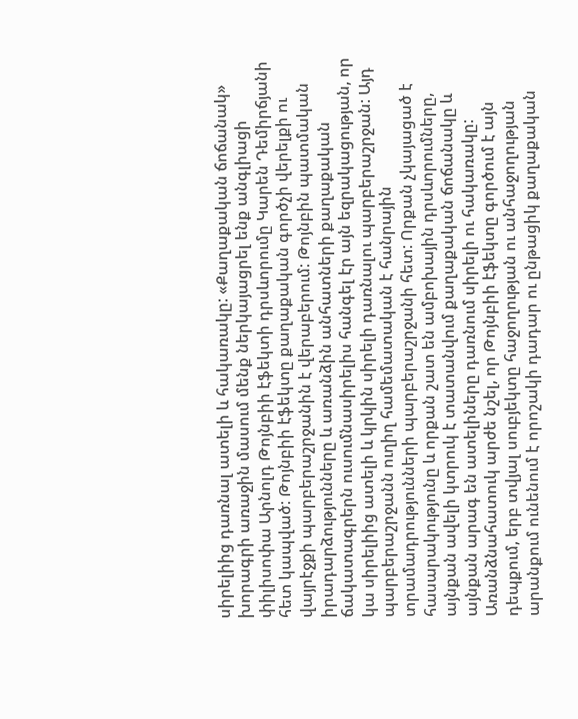սիրելիից դառնալ ատելի և հակառակը: «Քաղաքական ճոճանակ» խորագրի առաջին մասում մենք ներկայացրել ենք անգլիացի փիլիսոփա Արնոլդ Թոյնբիի էֆեկտի դրսևորումը Կարեն Դեմիրճյանի հետ կապված: Թոյնբիի էֆեկտը քաղաքական գործչի վերելքի ու վայրէջքի պարբերաշրջանին է վերաբերում: Թոյնբին պատմական իրադարձությունները և առանձին անհատների քաղաքական ճակատագրերն ուսումնասիրելիս հանգել էր այն եզրակացության, որ կա սիրելիից ատելի և կրկին սիրելի դառնալու պարբերաշրջան: Այդ պարբերաշրջանն ուղիղ համեմատական է հանրային տրամադրությունների պարբերաշրջանի հետ: Որքան չկայացած է հասարակությունը և որքան շատ են ամբոխային դրսևորումները, այնքան ավելի կտրուկ է տատանվում քաղաքական ճոճանակը և այնքան արագ են ատելիները դառնում սիրելի ու հակառակը: Առանձնահատուկ արժե նշել, որ Թոյնբիի էֆեկտը գործում է այն դեպքում, երբ տվյալ սուբյեկտը հաջողության ու անհաջողության արանքում ունենում է որոշակի դադար ու ընթացիկ քաղաքական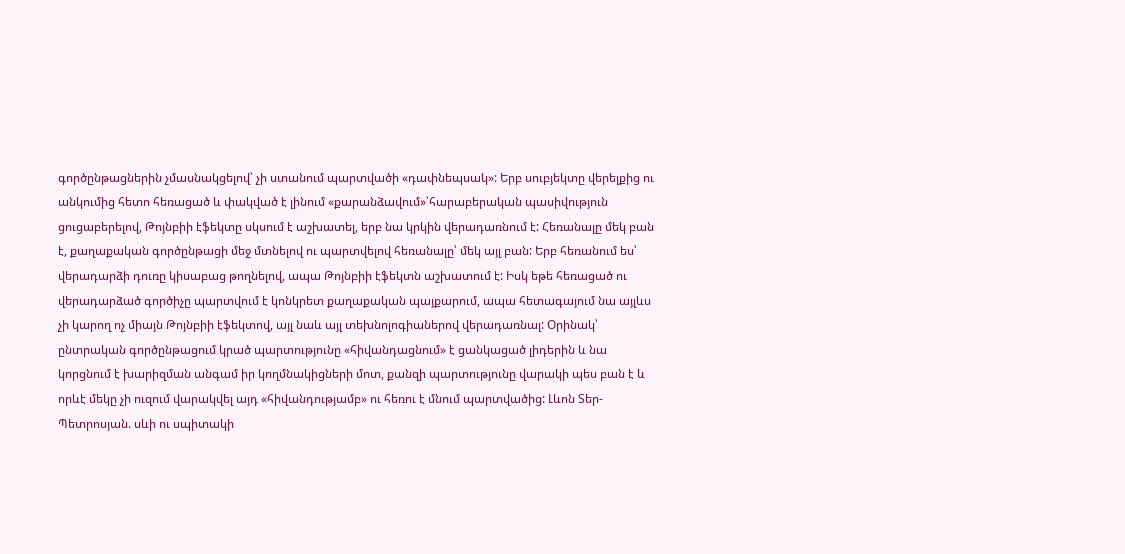գործընթացներին չմասնակցելով՝ չի ստանում պարտվածի «դափնեպսակ»: Երբ սուբյեկտը վերելքից ու անկումից հետո հեռացած և փակված է լինում «քարանձավում»՝հարաբերական պասիվություն ցուցաբերելով, Թոյնբիի էֆեկտը սկսում է աշխատել, երբ նա կրկին վերադառնում է: Հեռանալը մեկ բան է, քաղաքական գործընթացի մեջ մտնելով ու պարտվելով հեռանալը՝ մեկ այլ բան: Երբ հեռանում ես՝ վերադարձի դուռը կիսաբաց թողնելով, ապա Թոյնբիի էֆեկտն աշխատում է: Իսկ եթե հեռացած ու վերադարձած գործիչը պարտվում է կոնկրետ քաղաքական պայքարում, ապա հետագայում նա այլևս չի կարող ոչ միայն Թոյնբիի էֆեկտով, այլ նաև այլ տեխնոլոգիաներով վերադառնալ: Օրինակ՝ ընտրական գործընթացում կրած պարտությունը «հիվանդացնում» է ցանկացած լիդերին և նա կորցնում է խարիզման անգամ իր կողմնակիցների մոտ, քանզի պարտությունը վարակի պես բան է և որևէ մեկը չի ուզում վարակվել այդ «հիվանդությամբ» ու հեռու է մնում պարտվածից: Լևոն Տեր-Պետրոսյան. սևի ու սպիտակի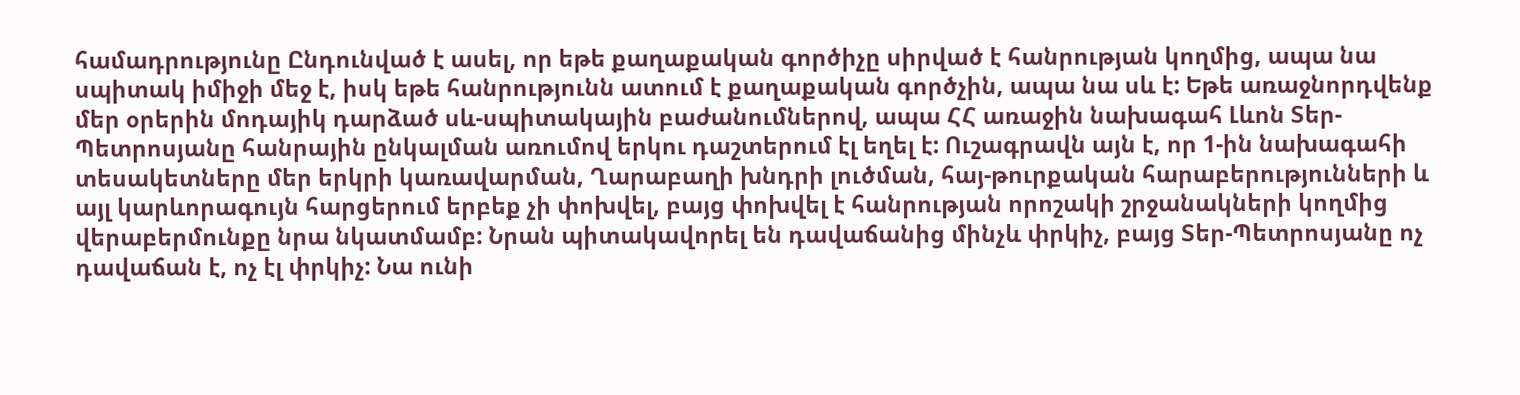համադրությունը Ընդունված է ասել, որ եթե քաղաքական գործիչը սիրված է հանրության կողմից, ապա նա սպիտակ իմիջի մեջ է, իսկ եթե հանրությունն ատում է քաղաքական գործչին, ապա նա սև է: Եթե առաջնորդվենք մեր օրերին մոդայիկ դարձած սև-սպիտակային բաժանումներով, ապա ՀՀ առաջին նախագահ Լևոն Տեր-Պետրոսյանը հանրային ընկալման առումով երկու դաշտերում էլ եղել է: Ուշագրավն այն է, որ 1-ին նախագահի տեսակետները մեր երկրի կառավարման, Ղարաբաղի խնդրի լուծման, հայ-թուրքական հարաբերությունների և այլ կարևորագույն հարցերում երբեք չի փոխվել, բայց փոխվել է հանրության որոշակի շրջանակների կողմից վերաբերմունքը նրա նկատմամբ: Նրան պիտակավորել են դավաճանից մինչև փրկիչ, բայց Տեր-Պետրոսյանը ոչ դավաճան է, ոչ էլ փրկիչ: Նա ունի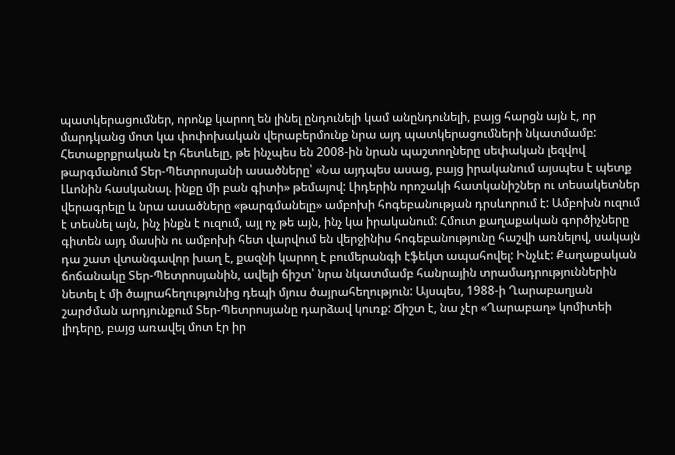պատկերացումներ, որոնք կարող են լինել ընդունելի կամ անընդունելի, բայց հարցն այն է, որ մարդկանց մոտ կա փոփոխական վերաբերմունք նրա այդ պատկերացումների նկատմամբ: Հետաքրքրական էր հետևելը, թե ինչպես են 2008-ին նրան պաշտողները սեփական լեզվով թարգմանում Տեր-Պետրոսյանի ասածները՝ «Նա այդպես ասաց, բայց իրականում այսպես է պետք Լևոնին հասկանալ. ինքը մի բան գիտի» թեմայով: Լիդերին որոշակի հատկանիշներ ու տեսակետներ վերագրելը և նրա ասածները «թարգմանելը» ամբոխի հոգեբանության դրսևորում է: Ամբոխն ուզում է տեսնել այն, ինչ ինքն է ուզում, այլ ոչ թե այն, ինչ կա իրականում: Հմուտ քաղաքական գործիչները գիտեն այդ մասին ու ամբոխի հետ վարվում են վերջինիս հոգեբանությունը հաշվի առնելով, սակայն դա շատ վտանգավոր խաղ է, քազնի կարող է բումերանգի էֆեկտ ապահովել: Ինչևէ: Քաղաքական ճոճանակը Տեր-Պետրոսյանին, ավելի ճիշտ՝ նրա նկատմամբ հանրային տրամադրություններին նետել է մի ծայրահեղությունից դեպի մյուս ծայրահեղություն: Այսպես, 1988-ի Ղարաբաղյան շարժման արդյունքում Տեր-Պետրոսյանը դարձավ կուռք: Ճիշտ է, նա չէր «Ղարաբաղ» կոմիտեի լիդերը, բայց առավել մոտ էր իր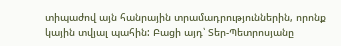տիպաժով այն հանրային տրամադրություններին, որոնք կային տվյալ պահին: Բացի այդ՝ Տեր-Պետրոսյանը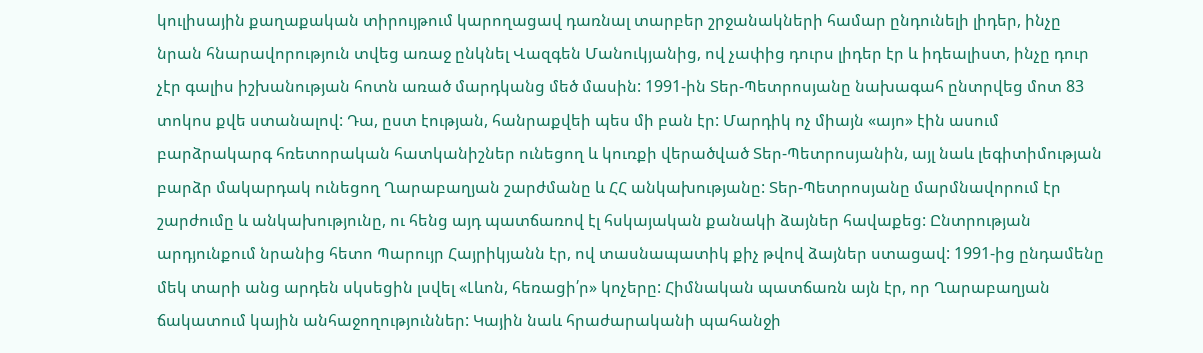կուլիսային քաղաքական տիրույթում կարողացավ դառնալ տարբեր շրջանակների համար ընդունելի լիդեր, ինչը նրան հնարավորություն տվեց առաջ ընկնել Վազգեն Մանուկյանից, ով չափից դուրս լիդեր էր և իդեալիստ, ինչը դուր չէր գալիս իշխանության հոտն առած մարդկանց մեծ մասին: 1991-ին Տեր-Պետրոսյանը նախագահ ընտրվեց մոտ 83 տոկոս քվե ստանալով: Դա, ըստ էության, հանրաքվեի պես մի բան էր: Մարդիկ ոչ միայն «այո» էին ասում բարձրակարգ հռետորական հատկանիշներ ունեցող և կուռքի վերածված Տեր-Պետրոսյանին, այլ նաև լեգիտիմության բարձր մակարդակ ունեցող Ղարաբաղյան շարժմանը և ՀՀ անկախությանը: Տեր-Պետրոսյանը մարմնավորում էր շարժումը և անկախությունը, ու հենց այդ պատճառով էլ հսկայական քանակի ձայներ հավաքեց: Ընտրության արդյունքում նրանից հետո Պարույր Հայրիկյանն էր, ով տասնապատիկ քիչ թվով ձայներ ստացավ: 1991-ից ընդամենը մեկ տարի անց արդեն սկսեցին լսվել «Լևոն, հեռացի՛ր» կոչերը: Հիմնական պատճառն այն էր, որ Ղարաբաղյան ճակատում կային անհաջողություններ: Կային նաև հրաժարականի պահանջի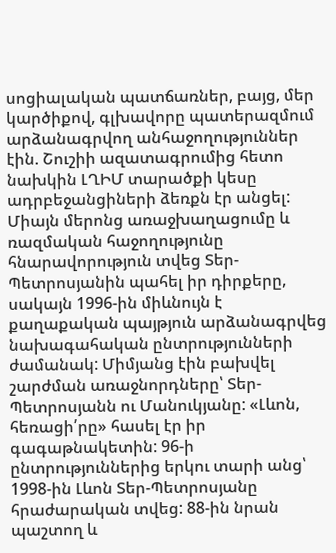սոցիալական պատճառներ, բայց, մեր կարծիքով, գլխավորը պատերազմում արձանագրվող անհաջողություններ էին. Շուշիի ազատագրումից հետո նախկին ԼՂԻՄ տարածքի կեսը ադրբեջանցիների ձեռքն էր անցել: Միայն մերոնց առաջխաղացումը և ռազմական հաջողությունը հնարավորություն տվեց Տեր-Պետրոսյանին պահել իր դիրքերը, սակայն 1996-ին միևնույն է քաղաքական պայթյուն արձանագրվեց նախագահական ընտրությունների ժամանակ: Միմյանց էին բախվել շարժման առաջնորդները՝ Տեր-Պետրոսյանն ու Մանուկյանը: «Լևոն, հեռացի՛րը» հասել էր իր գագաթնակետին: 96-ի ընտրություններից երկու տարի անց՝ 1998-ին Լևոն Տեր-Պետրոսյանը հրաժարական տվեց: 88-ին նրան պաշտող և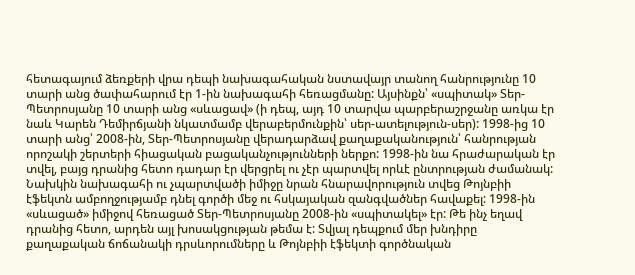հետագայում ձեռքերի վրա դեպի նախագահական նստավայր տանող հանրությունը 10 տարի անց ծափահարում էր 1-ին նախագահի հեռացմանը: Այսինքն՝ «սպիտակ» Տեր-Պետրոսյանը 10 տարի անց «սևացավ» (ի դեպ, այդ 10 տարվա պարբերաշրջանը առկա էր նաև Կարեն Դեմիրճյանի նկատմամբ վերաբերմունքին՝ սեր-ատելություն-սեր): 1998-ից 10 տարի անց՝ 2008-ին, Տեր-Պետրոսյանը վերադարձավ քաղաքականություն՝ հանրության որոշակի շերտերի հիացական բացականչությունների ներքո: 1998-ին նա հրաժարական էր տվել, բայց դրանից հետո դադար էր վերցրել ու չէր պարտվել որևէ ընտրության ժամանակ: Նախկին նախագահի ու չպարտվածի իմիջը նրան հնարավորություն տվեց Թոյնբիի էֆեկտն ամբողջությամբ դնել գործի մեջ ու հսկայական զանգվածներ հավաքել: 1998-ին «սևացած» իմիջով հեռացած Տեր-Պետրոսյանը 2008-ին «սպիտակել» էր: Թե ինչ եղավ դրանից հետո, արդեն այլ խոսակցության թեմա է: Տվյալ դեպքում մեր խնդիրը քաղաքական ճոճանակի դրսևորումները և Թոյնբիի էֆեկտի գործնական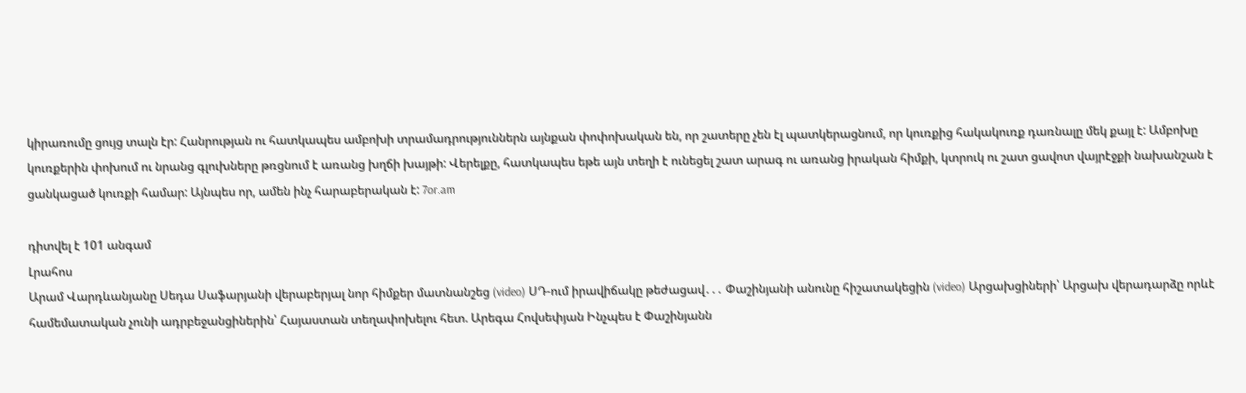կիրառումը ցույց տալն էր: Հանրության ու հատկապես ամբոխի տրամադրություններն այնքան փոփոխական են, որ շատերը չեն էլ պատկերացնում, որ կուռքից հակակուռք դառնալը մեկ քայլ է: Ամբոխը կուռքերին փոխում ու նրանց գլուխները թռցնում է առանց խղճի խայթի: Վերելքը, հատկապես եթե այն տեղի է ունեցել շատ արագ ու առանց իրական հիմքի, կտրուկ ու շատ ցավոտ վայրէջքի նախանշան է ցանկացած կուռքի համար: Այնպես որ, ամեն ինչ հարաբերական է: 7or.am

դիտվել է 101 անգամ
Լրահոս
Արամ Վարդևանյանը Սեդա Սաֆարյանի վերաբերյալ նոր հիմքեր մատնանշեց (video) ՍԴ-ում իրավիճակը թեժացավ․․․ Փաշինյանի անունը հիշատակեցին (video) Արցախցիների՝ Արցախ վերադարձը որևէ համեմատական չունի ադրբեջանցիներին՝ Հայաստան տեղափոխելու հետ. Արեգա Հովսեփյան Ինչպես է Փաշինյանն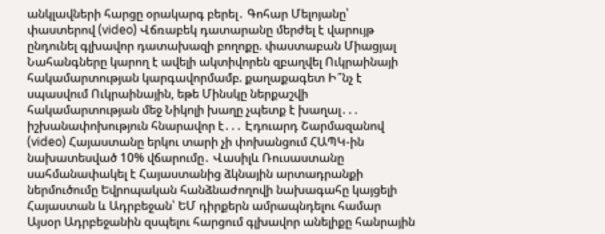անկլավների հարցը օրակարգ բերել․ Գոհար Մելոյանը՝ փաստերով (video) Վճռաբեկ դատարանը մերժել է վարույթ ընդունել գլխավոր դատախազի բողոքը. փաստաբան Միացյալ Նահանգները կարող է ավելի ակտիվորեն զբաղվել Ուկրաինայի հակամարտության կարգավորմամբ. քաղաքագետ Ի՞նչ է սպասվում Ուկրաինային, եթե Մինսկը ներքաշվի հակամարտության մեջ Նիկոլի խաղը չպետք է խաղալ․․․ իշխանափոխություն հնարավոր է․․․ Էդուարդ Շարմազանով (video) Հայաստանը երկու տարի չի փոխանցում ՀԱՊԿ-ին նախատեսված 10% վճարումը․ Վասիլև Ռուսաստանը սահմանափակել է Հայաստանից ձկնային արտադրանքի ներմուծումը Եվրոպական հանձնաժողովի նախագահը կայցելի Հայաստան և Ադրբեջան՝ ԵՄ դիրքերն ամրապնդելու համար Այսօր Ադրբեջանին զսպելու հարցում գլխավոր անելիքը հանրային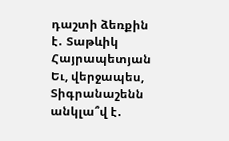դաշտի ձեռքին է․ Տաթևիկ Հայրապետյան Եւ, վերջապես, Տիգրանաշենն անկլա՞վ է․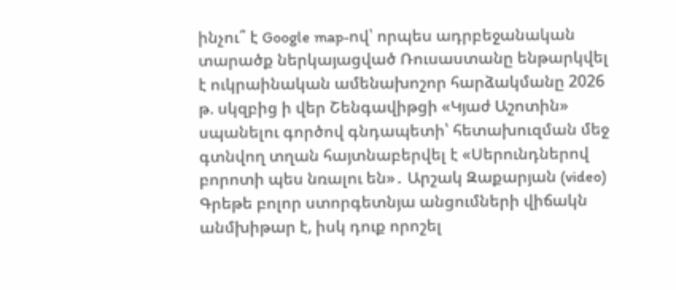ինչու՞ է Google map-ով՝ որպես ադրբեջանական տարածք ներկայացված Ռուսաստանը ենթարկվել է ուկրաինական ամենախոշոր հարձակմանը 2026 թ. սկզբից ի վեր Շենգավիթցի «Կյաժ Աշոտին» սպանելու գործով գնդապետի՝ հետախուզման մեջ գտնվող տղան հայտնաբերվել է «Սերունդներով բորոտի պես նռալու են»․ Արշակ Զաքարյան (video) Գրեթե բոլոր ստորգետնյա անցումների վիճակն անմխիթար է, իսկ դուք որոշել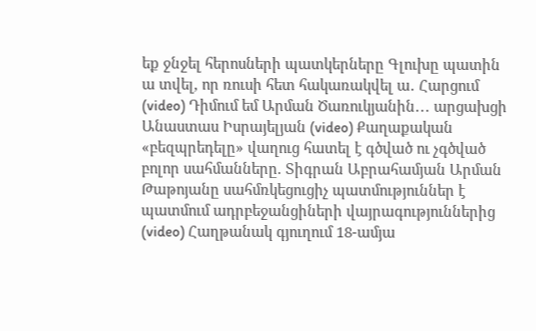եք ջնջել հերոսների պատկերները Գլուխը պատին ա տվել, որ ռուսի հետ հակառակվել ա․ Հարցում (video) Դիմում եմ Արման Ծառուկյանին․․․ արցախցի Անաստաս Իսրայելյան (video) Քաղաքական «բեզպրեդելը» վաղուց հատել է գծված ու չգծված բոլոր սահմանները. Տիգրան Աբրահամյան Արման Թաթոյանը սահմռկեցուցիչ պատմություններ է պատմում ադրբեջանցիների վայրագություններից (video) Հաղթանակ գյուղում 18-ամյա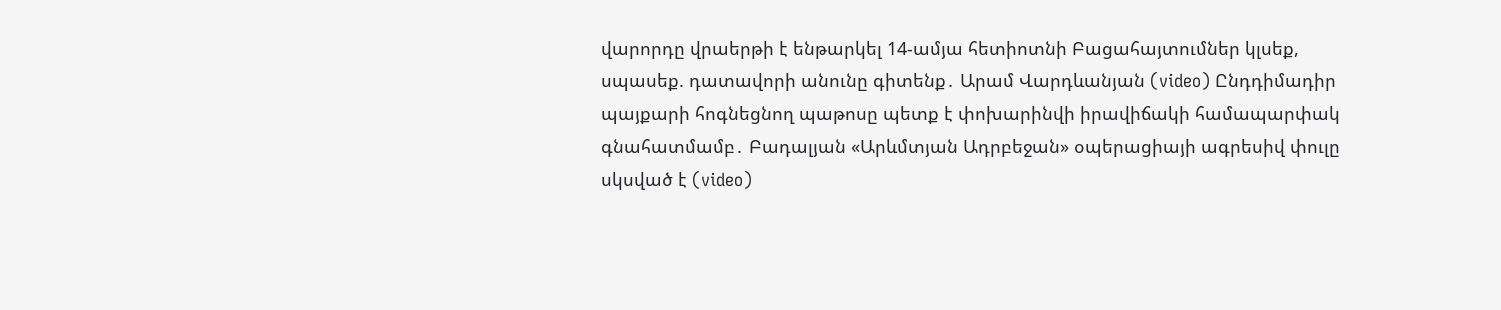վարորդը վրաերթի է ենթարկել 14-ամյա հետիոտնի Բացահայտումներ կլսեք, սպասեք. դատավորի անունը գիտենք․ Արամ Վարդևանյան (video) Ընդդիմադիր պայքարի հոգնեցնող պաթոսը պետք է փոխարինվի իրավիճակի համապարփակ գնահատմամբ․ Բադալյան «Արևմտյան Ադրբեջան» օպերացիայի ագրեսիվ փուլը սկսված է (video)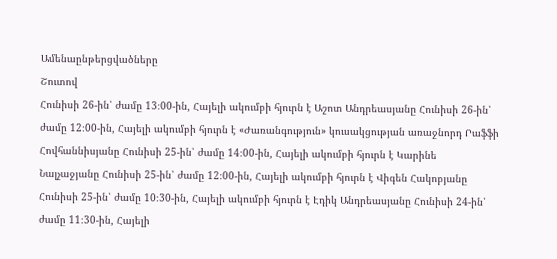Ամենաընթերցվածները
Շուտով
Հունիսի 26-ին՝ ժամը 13։00-ին, Հայելի ակումբի հյուրն է Աշոտ Անդրեասյանը Հունիսի 26-ին՝ ժամը 12։00-ին, Հայելի ակումբի հյուրն է «Ժառանգություն» կուսակցության առաջնորդ Րաֆֆի Հովհաննիսյանը Հունիսի 25-ին՝ ժամը 14։00-ին, Հայելի ակումբի հյուրն է Կարինե Նալչաջյանը Հունիսի 25-ին՝ ժամը 12։00-ին, Հայելի ակումբի հյուրն է Վիգեն Հակոբյանը Հունիսի 25-ին՝ ժամը 10։30-ին, Հայելի ակումբի հյուրն է Էդիկ Անդրեասյանը Հունիսի 24-ին՝ ժամը 11։30-ին, Հայելի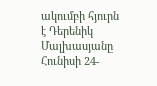ակումբի հյուրն է Դերենիկ Մալխասյանը Հունիսի 24-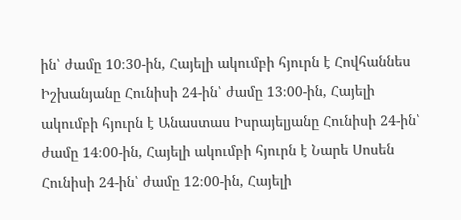ին՝ ժամը 10։30-ին, Հայելի ակումբի հյուրն է Հովհաննես Իշխանյանը Հունիսի 24-ին՝ ժամը 13։00-ին, Հայելի ակումբի հյուրն է Անաստաս Իսրայելյանը Հունիսի 24-ին՝ ժամը 14։00-ին, Հայելի ակումբի հյուրն է Նարե Սոսեն Հունիսի 24-ին՝ ժամը 12։00-ին, Հայելի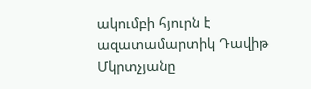ակումբի հյուրն է ազատամարտիկ Դավիթ Մկրտչյանը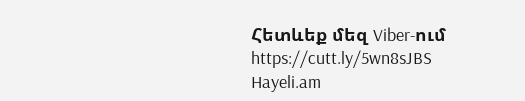Հետևեք մեզ Viber-ում https://cutt.ly/5wn8sJBS
Hayeli.am